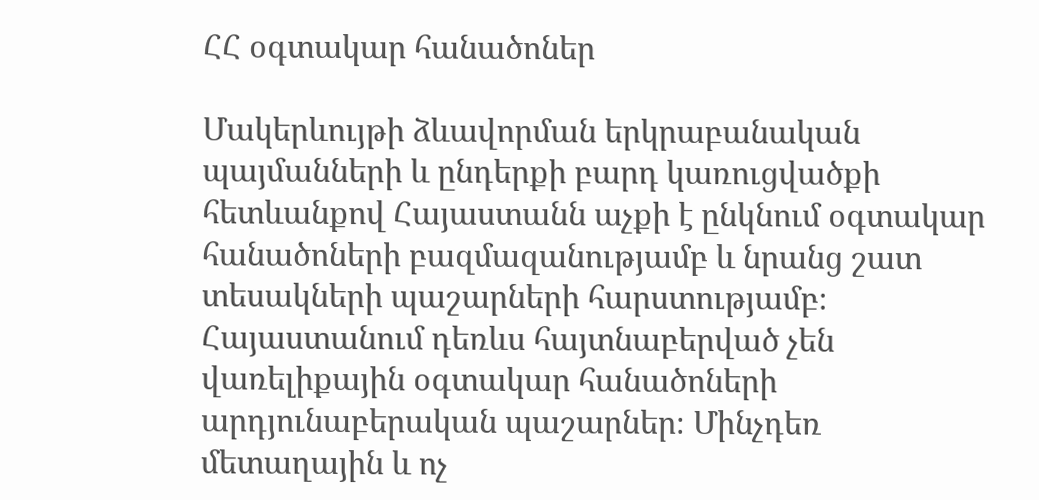ՀՀ օգտակար հանածոներ

Մակերևույթի ձևավորման երկրաբանական պայմանների և ընդերքի բարդ կառուցվածքի հետևանքով Հայաստանն աչքի է ընկնում օգտակար հանածոների բազմազանությամբ և նրանց շատ տեսակների պաշարների հարստությամբ։ Հայաստանում դեռևս հայտնաբերված չեն վառելիքային օգտակար հանածոների արդյունաբերական պաշարներ։ Մինչդեռ մետաղային և ոչ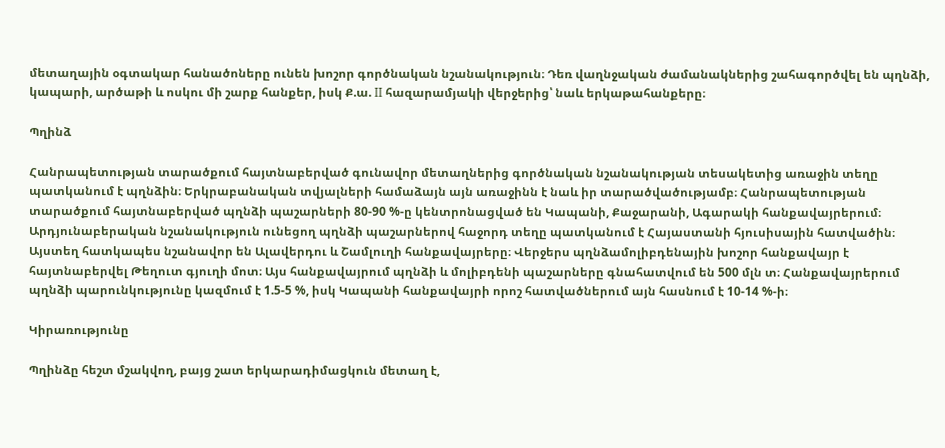մետաղային օգտակար հանածոները ունեն խոշոր գործնական նշանակություն։ Դեռ վաղնջական ժամանակներից շահագործվել են պղնձի, կապարի, արծաթի և ոսկու մի շարք հանքեր, իսկ Ք.ա. II հազարամյակի վերջերից՝ նաև երկաթահանքերը։

Պղինձ

Հանրապետության տարածքում հայտնաբերված գունավոր մետաղներից գործնական նշանակության տեսակետից առաջին տեղը պատկանում է պղնձին։ Երկրաբանական տվյալների համաձայն այն առաջինն է նաև իր տարածվածությամբ։ Հանրապետության տարածքում հայտնաբերված պղնձի պաշարների 80-90 %-ը կենտրոնացված են Կապանի, Քաջարանի, Ագարակի հանքավայրերում։ Արդյունաբերական նշանակություն ունեցող պղնձի պաշարներով հաջորդ տեղը պատկանում է Հայաստանի հյուսիսային հատվածին։ Այստեղ հատկապես նշանավոր են Ալավերդու և Շամլուղի հանքավայրերը։ Վերջերս պղնձամոլիբդենային խոշոր հանքավայր է հայտնաբերվել Թեղուտ գյուղի մոտ։ Այս հանքավայրում պղնձի և մոլիբդենի պաշարները գնահատվում են 500 մլն տ։ Հանքավայրերում պղնձի պարունկությունը կազմում է 1.5-5 %, իսկ Կապանի հանքավայրի որոշ հատվածներում այն հասնում է 10-14 %-ի։

Կիրառությունը

Պղինձը հեշտ մշակվող, բայց շատ երկարադիմացկուն մետաղ է,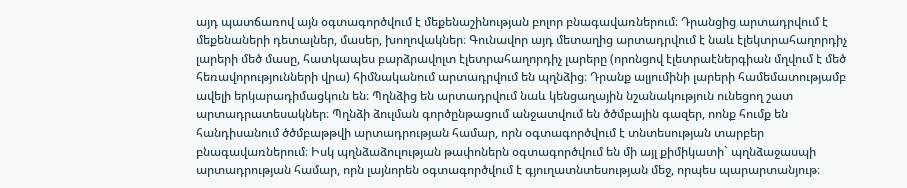այդ պատճառով այն օգտագործվում է մեքենաշինության բոլոր բնագավառներում։ Դրանցից արտադրվում է մեքենաների դետալներ, մասեր, խողովակներ։ Գունավոր այդ մետաղից արտադրվում է նաև էլեկտրահաղորդիչ լարերի մեծ մասը, հատկապես բարձրավոլտ էլետրահաղորդիչ լարերը (որոնցով էլետրաէներգիան մղվում է մեծ հեռավորությունների վրա) հիմնականում արտադրվում են պղնձից։ Դրանք ալյումինի լարերի համեմատությամբ ավելի երկարադիմացկուն են։ Պղնձից են արտադրվում նաև կենցաղային նշանակություն ունեցող շատ արտադրատեսակներ։ Պղնձի ձուլման գործընթացում անջատվում են ծծմբային գազեր, ոոնք հումք են հանդիսանում ծծմբաթթվի արտադրության համար, որն օգտագործվում է տնտեսության տարբեր բնագավառներում։ Իսկ պղնձաձուլության թափոներն օգտագործվում են մի այլ քիմիկատի` պղնձաջասպի արտադրության համար, որն լայնորեն օգտագործվում է գյուղատնտեսության մեջ, որպես պարարտանյութ։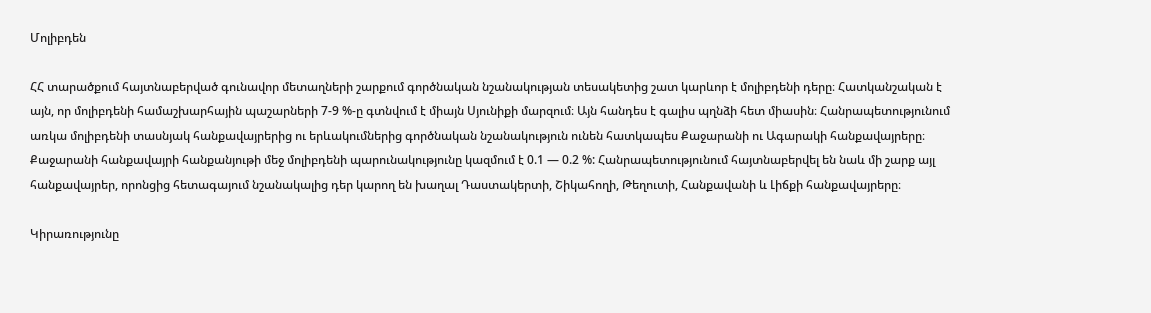Մոլիբդեն

ՀՀ տարածքում հայտնաբերված գունավոր մետաղների շարքում գործնական նշանակության տեսակետից շատ կարևոր է մոլիբդենի դերը։ Հատկանշական է այն, որ մոլիբդենի համաշխարհային պաշարների 7-9 %-ը գտնվում է միայն Սյունիքի մարզում։ Այն հանդես է գալիս պղնձի հետ միասին։ Հանրապետությունում առկա մոլիբդենի տասնյակ հանքավայրերից ու երևակումներից գործնական նշանակություն ունեն հատկապես Քաջարանի ու Ագարակի հանքավայրերը։ Քաջարանի հանքավայրի հանքանյութի մեջ մոլիբդենի պարունակությունը կազմում է 0.1 — 0.2 %: Հանրապետությունում հայտնաբերվել են նաև մի շարք այլ հանքավայրեր, որոնցից հետագայում նշանակալից դեր կարող են խաղալ Դաստակերտի, Շիկահողի, Թեղուտի, Հանքավանի և Լիճքի հանքավայրերը։

Կիրառությունը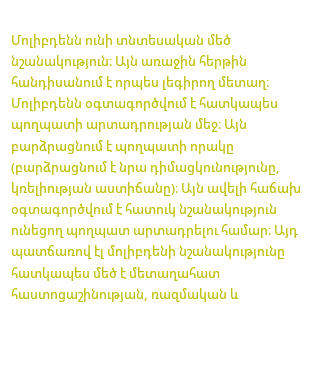Մոլիբդենն ունի տնտեսական մեծ նշանակություն։ Այն առաջին հերթին հանդիսանում է որպես լեգիրող մետաղ։ Մոլիբդենն օգտագործվում է հատկապես պողպատի արտադրության մեջ։ Այն բարձրացնում է պողպատի որակը (բարձրացնում է նրա դիմացկունությունը, կռելիության աստիճանը)։ Այն ավելի հաճախ օգտագործվում է հատուկ նշանակություն ունեցող պողպատ արտադրելու համար։ Այդ պատճառով էլ մոլիբդենի նշանակությունը հատկապես մեծ է մետաղահատ հաստոցաշինության, ռազմական և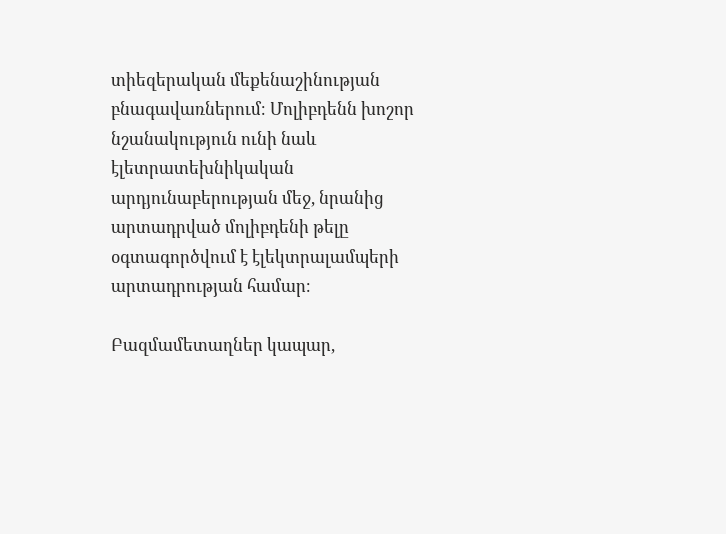տիեզերական մեքենաշինության բնագավառներում։ Մոլիբդենն խոշոր նշանակություն ունի նաև էլետրատեխնիկական արդյունաբերության մեջ, նրանից արտադրված մոլիբդենի թելը օգտագործվում է էլեկտրալամպերի արտադրության համար։

Բազմամետաղներ կապար,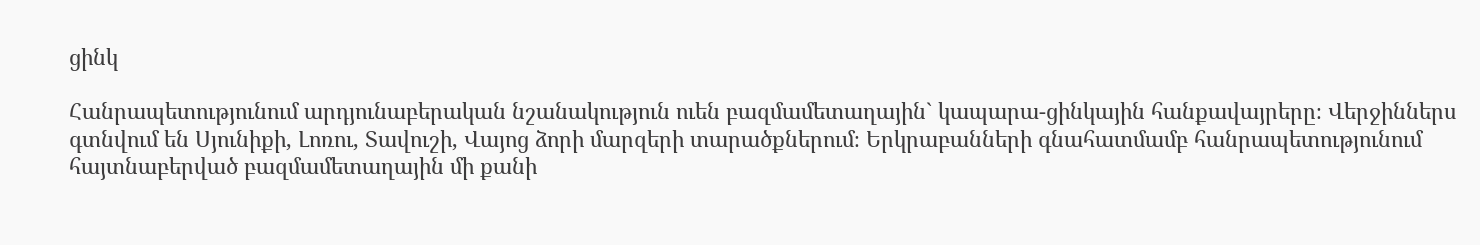ցինկ

Հանրապետությունում արդյունաբերական նշանակություն ուեն բազմամետաղային` կապարա-ցինկային հանքավայրերը։ Վերջիններս գտնվում են Սյունիքի, Լոռու, Տավուշի, Վայոց ձորի մարզերի տարածքներում։ Երկրաբանների գնահատմամբ հանրապետությունում հայտնաբերված բազմամետաղային մի քանի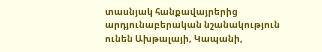տասնյակ հանքավայրերից արդյունաբերական նշանակություն ունեն Ախթալայի, Կապանի,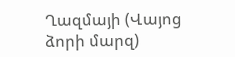Ղազմայի (Վայոց ձորի մարզ)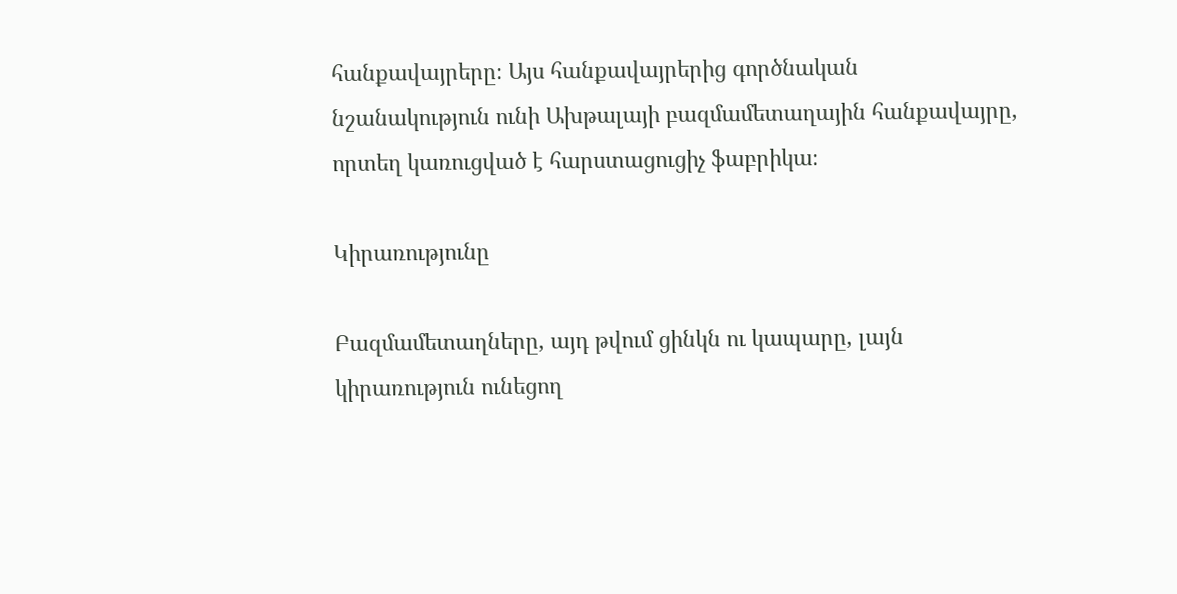հանքավայրերը։ Այս հանքավայրերից գործնական նշանակություն ունի Ախթալայի բազմամետաղային հանքավայրը, որտեղ կառուցված է հարստացուցիչ ֆաբրիկա։

Կիրառությունը

Բազմամետաղները, այդ թվում ցինկն ու կապարը, լայն կիրառություն ունեցող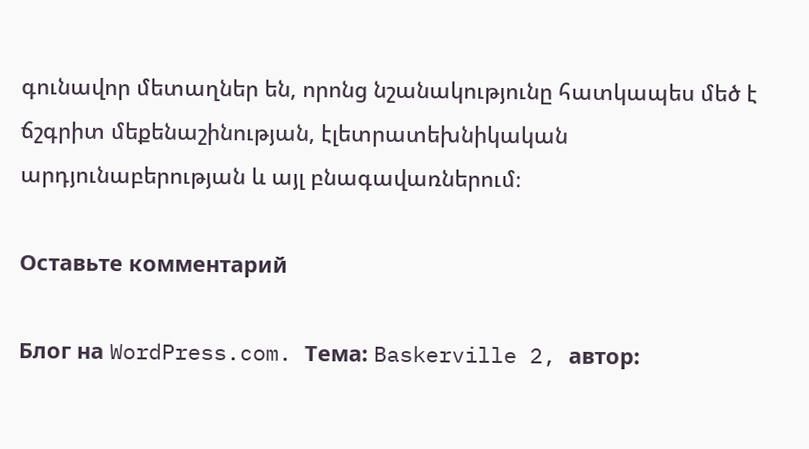գունավոր մետաղներ են, որոնց նշանակությունը հատկապես մեծ է ճշգրիտ մեքենաշինության, էլետրատեխնիկական արդյունաբերության և այլ բնագավառներում։

Оставьте комментарий

Блог на WordPress.com. Тема: Baskerville 2, автор: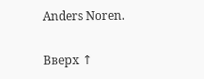Anders Noren.

Вверх ↑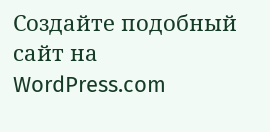Создайте подобный сайт на WordPress.com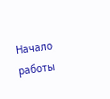Начало работы